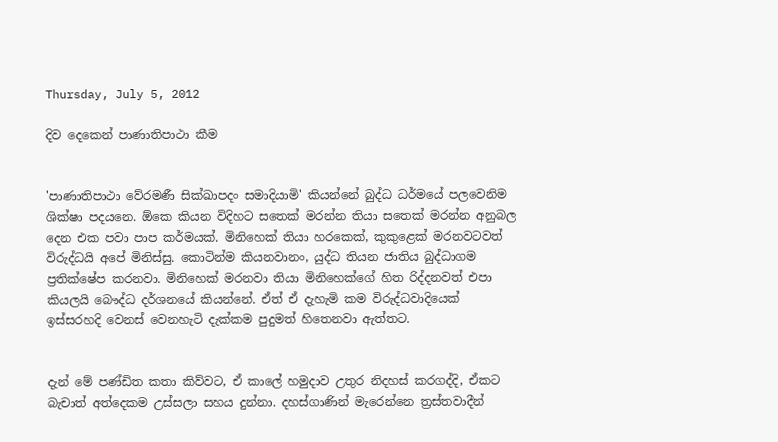Thursday, July 5, 2012

දිව දෙකෙන් පාණාතිපාථා කීම


'පාණාතිපාථා වේරමණී සික්ඛාපදං සමාදියාමි' කියන්නේ බුද්ධ ධර්මයේ පලවෙනිම ශික්ෂා පදයනෙ. ඕකෙ කියන විදිහට සතෙක් මරන්න තියා සතෙක් මරන්න අනුබල දෙන එක පවා පාප කර්මයක්. මිනිහෙක් තියා හරකෙක්, කුකුළෙක් මරනවටවත් විරුද්ධයි අපේ මිනිස්සු. කොටින්ම කියනවානං, යුද්ධ තියන ජාතිය ‍බුද්ධාගම ප්‍රතික්ෂේප කරනවා. මිනිහෙක් මරනවා තියා මිනිහෙක්ගේ හිත රිද්දනවත් එපා කියලයි ‍බෞද්ධ දර්ශනයේ කියන්නේ. ඒත් ඒ දැහැමි කම විරුද්ධවාදියෙක් ඉස්සරහදි වෙනස් වෙනහැටි දැක්කම පුදුමත් හිතෙනවා ඇත්තට.


දැන් මේ පණ්ඩිත කතා කිව්වට, ඒ කාලේ හමුදාව උතුර නිදහස් කරගද්දි, ඒකට බැචාත් අත්දෙකම උස්සලා සහය දුන්නා. දහස්ගාණින් මැරෙන්නෙ ත්‍රස්තවාදීන්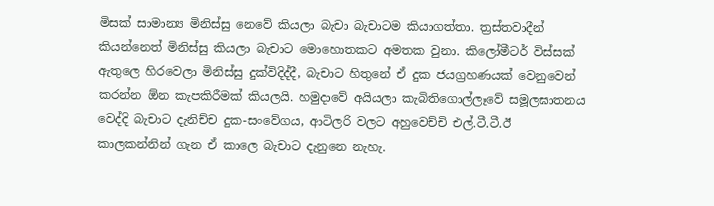මිසක් සාමාන්‍ය මිනිස්සු නෙවේ කියලා බැචා බැචාටම කියාගත්තා. ත්‍රස්තවාදීන් කියන්නෙත් මිනිස්සු කියලා බැචාට මොහොතකට අමතක වුනා. කිලෝමීටර් විස්සක් ඇතුලෙ හිරවෙලා මිනිස්සු දුක්විදිද්දී, බැචාට හිතුනේ ඒ දුක ජයග්‍රහණයක් වෙනුවෙන් කරන්න ඕන කැපකිරීමක් කියලයි. හමුදාවේ අයියලා කැබිතිගොල්ලෑවේ සමූලඝාතනය වෙද්දි බැචාට දැනිච්ච දුක-සංවේගය, ආටිලරි වලට අහුවෙච්චි එල්.ටී.ටී.ඊ කාලකන්නින් ගැන ඒ කාලෙ බැචාට දැනුනෙ නැහැ.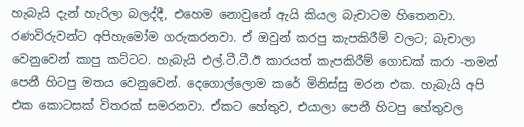හැබැයි දැන් හැරිලා බලද්දී, එහෙම නොවුනේ ඇයි කියල බැචාටම හිතෙනවා. රණවිරුවන්ට අපිහැමෝම ගරුකරනවා. ඒ ඔවුන් කරපු කැපකිරීම් වලට; බැචාලා වෙනුවෙන් කාපු කට්ටට. හැබැයි එල්.ටී.ටී.ඊ කාරයත් කැපකිරීම් ගොඩක් කරා -තමන් පෙනී හිටපු මතය වෙනුවෙන්. දෙගොල්ලොම කරේ මිනිස්සු මරන එක. හැබැයි අපි එක කොටසක් විතරක් සමරනවා. ඒකට හේතුව, එයාලා පෙනී හිටපු හේතුවල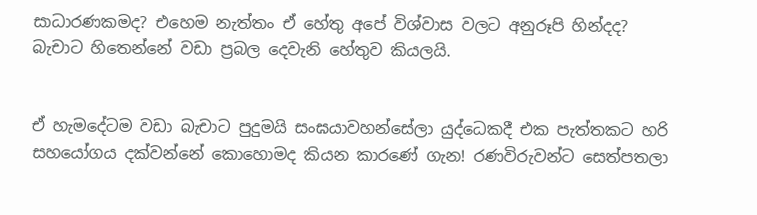සාධාරණකමද? එහෙම නැත්තං ඒ හේතු අපේ විශ්වාස වලට අනුරූපි හින්දද? බැචාට හිතෙන්නේ වඩා ප්‍රබල දෙවැනි හේතුව කියලයි.


ඒ හැමදේටම වඩා බැචාට පුදුමයි සංඝයාවහන්සේලා යුද්ධෙකදී එක පැත්තකට හරි සහයෝගය දක්වන්නේ කොහොමද කියන කාරණේ ගැන! රණවිරුවන්ට සෙත්පතලා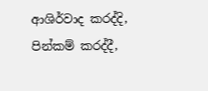ආශිර්වාද කරද්දි, පින්කම් කරද්දී,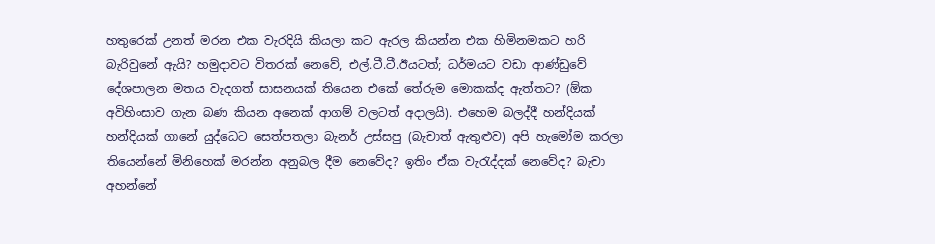හතුරෙක් උනත් මරන එක වැරදියි කියලා කට ඇරල කියන්න එක හිමිනමකට හරි බැරිවුනේ ඇයි? හමුදාවට විතරක් නෙවේ, එල්.ටී.ටී.ඊයටත්; ධර්මයට වඩා ආණ්ඩුවේ දේශපාලන මතය වැදගත් සාසනයක් තියෙන එකේ තේරුම මොකක්ද ඇත්තට? (ඕක අවිහිංසාව ගැන බණ කියන අනෙක් ආගම් වලටත් අදාලයි). එහෙම බලද්දී හන්දියක් හන්දියක් ගානේ යුද්ධෙට සෙත්පතලා බැනර් උස්සපු (බැචාත් ඇතුළුව) අපි හැමෝම කරලා තියෙන්නේ මිනිහෙක් මරන්න අනුබල දීම නෙවේද? ඉතිං ඒක වැරැද්දක් නෙවේද? බැචා අහන්නේ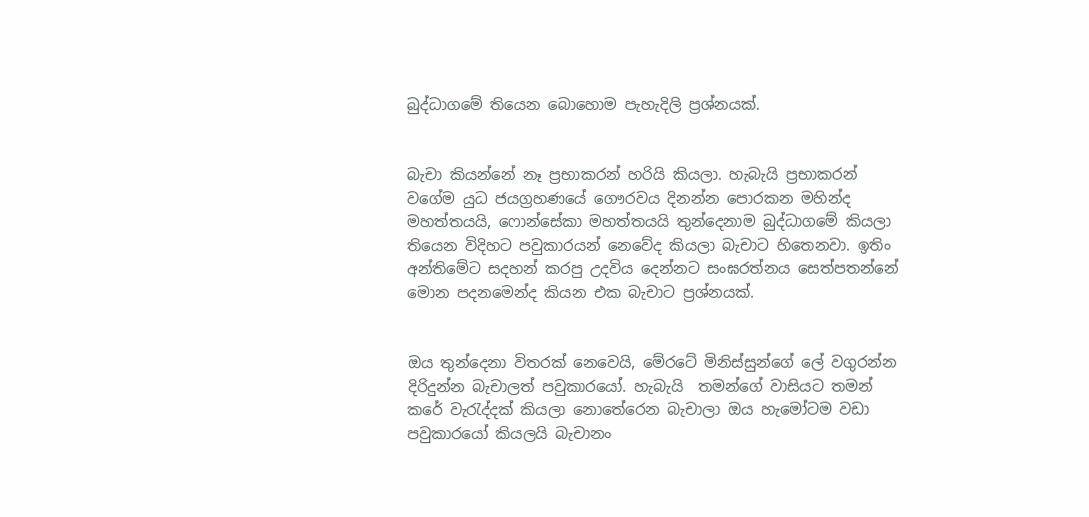බුද්ධාගමේ තියෙන බොහොම පැහැදිලි ප්‍රශ්නයක්.


බැචා කියන්නේ නෑ ප්‍රභාකරන් හරියි කියලා. හැබැයි ප්‍රභාකරන් වගේම යුධ ජයග්‍රහණයේ ගෞරවය දිනන්න පොරකන මහින්ද මහත්තයයි, ෆොන්සේකා මහත්තයයි තුන්දෙනාම බුද්ධාගමේ කියලා තියෙන විදිහට පවුකාරයන් නෙ‍වේද කියලා බැචාට හිතෙනවා. ඉතිං අන්තිමේට සදහන් කරපු උදවිය දෙන්නට සංඝරත්නය සෙත්පතන්නේ මොන පදනමෙන්ද කියන එක බැචාට ප්‍රශ්නයක්.


ඔය තුන්දෙනා විතරක් නෙවෙයි, මේරටේ මිනිස්සුන්ගේ ලේ වගුරන්න දිරිදුන්න බැචාලත් පවුකාරයෝ. හැබැයි  තමන්ගේ වාසියට තමන් කරේ වැරැද්දක් කියලා නොතේරෙන බැචාලා ඔය හැමෝටම වඩා පවුකාරයෝ කියලයි බැචානං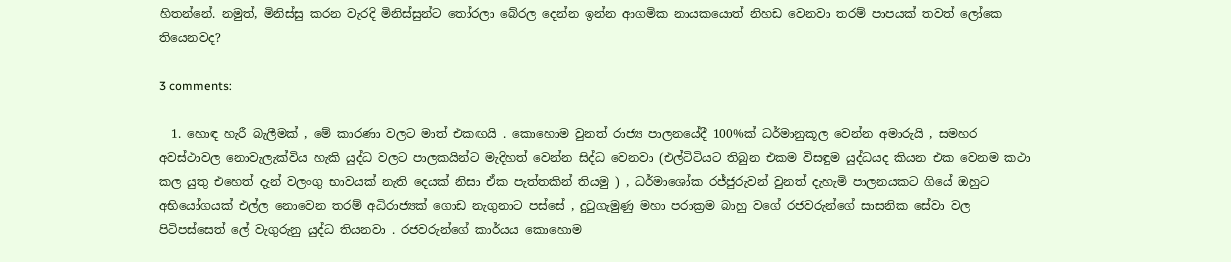හිතන්නේ. නමුත්, මිනිස්සු කරන වැරදි මිනිස්සුන්ට තෝරලා බේරල දෙන්න ඉන්න ආගමික නායකයොත් නිහඩ වෙනවා තරම් පාපයක් තවත් ලෝකෙ තියෙනවද?

3 comments:

  1. හොඳ හැරී බැලීමක් , මේ කාරණා වලට මාත් එකඟයි . කොහොම වුනත් රාජ්‍ය පාලනයේදී 100%ක් ධර්මානුකූල වෙන්න අමාරුයි , සමහර අවස්ථාවල නොවැලැක්විය හැකි යුද්ධ වලට පාලකයින්ට මැදිහත් වෙන්න සිද්ධ වෙනවා (එල්ටිටියට තිබුන එකම විසඳුම යුද්ධයද කියන එක වෙනම කථා කල යුතු එහෙත් දැන් වලංගු භාවයක් නැති දෙයක් නිසා ඒක පැත්තකින් තියමු ) , ධර්මාශෝක රජ්ජුරුවන් වුනත් දැහැමි පාලනයකට ගියේ ඔහුට අභියෝගයක් එල්ල නොවෙන තරම් අධිරාජ්‍යක් ගොඩ නැගුනාට පස්සේ , දුටුගැමුණු මහා පරාක්‍රම බාහු වගේ රජවරුන්ගේ සාසනික සේවා වල පිටිපස්සෙත් ලේ වැගුරුනු යුද්ධ තියනවා . රජවරුන්ගේ කාර්යය කොහොම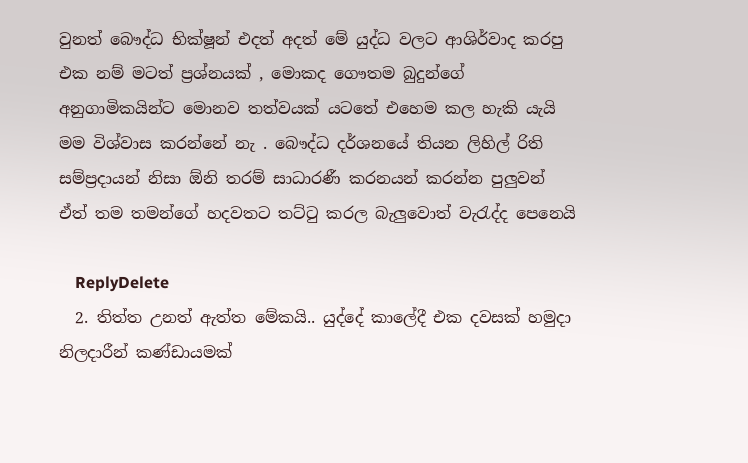වුනත් බෞද්ධ භික්ෂූන් එදත් අදත් මේ යුද්ධ වලට ආශිර්වාද කරපු එක නම් මටත් ප්‍රශ්නයක් , මොකද ගෞතම බුදුන්ගේ අනුගාමිකයින්ට මොනව තත්වයක් යටතේ එහෙම කල හැකි යැයි මම විශ්වාස කරන්නේ නැ . බෞද්ධ දර්ශනයේ තියන ලිහිල් රිති සම්ප්‍රදායන් නිසා ඕනි තරම් සාධාරණී කරනයන් කරන්න පුලුවන් ඒත් තම තමන්ගේ හදවතට තට්ටු කරල බැලුවොත් වැරැද්ද පෙනෙයි

    ReplyDelete
  2. තිත්ත උනත් ඇත්ත මේකයි.. යුද්දේ කාලේදී එක දවසක් හමුදා නිලදාරීන් කණ්ඩායමක්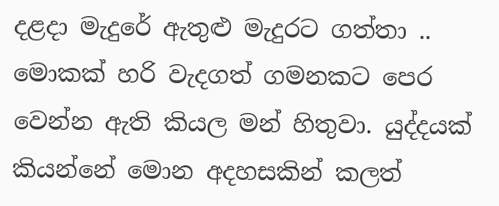දළදා මැදුරේ ඇතුළු මැදුරට ගත්තා .. මොකක් හරි වැදගත් ගමනකට පෙර වෙන්න ඇති කියල මන් හිතුවා. යුද්දයක් කියන්නේ මොන අදහසකින් කලත්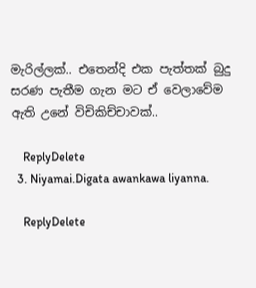මැරිල්ලක්.. එතෙන්දි එක පැත්තක් බුදු සරණ පැතීම ගැන මට ඒ වෙලාවේම ඇති උනේ විචිකිච්චාවක්..

    ReplyDelete
  3. Niyamai.Digata awankawa liyanna.

    ReplyDelete